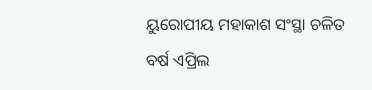ୟୁରୋପୀୟ ମହାକାଶ ସଂସ୍ଥା ଚଳିତ ବର୍ଷ ଏପ୍ରିଲ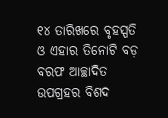୧୪ ତାରିଖରେ ବୃହସ୍ପତି ଓ ଏହାର ତିନୋଟି ବଡ଼ ବରଫ ଆଚ୍ଛାଦିତ ଉପଗ୍ରହର ବିଶଦ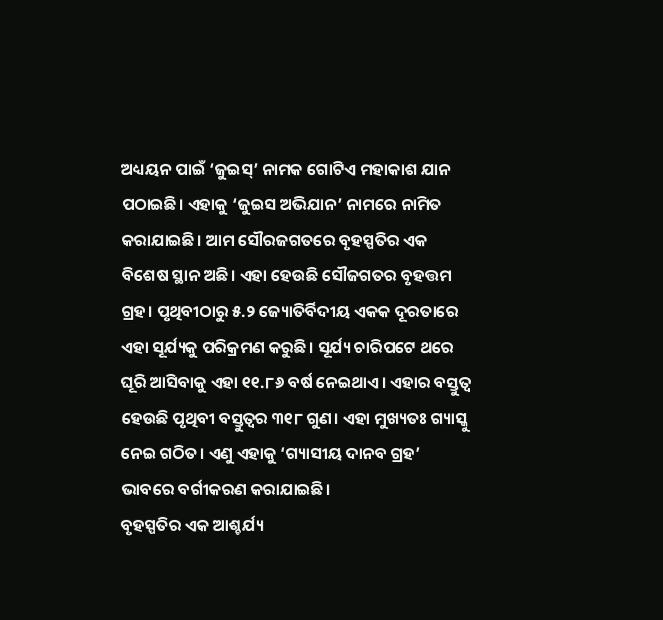ଅଧ୍ୟୟନ ପାଇଁ ‘ଜୁଇସ୍’ ନାମକ ଗୋଟିଏ ମହାକାଶ ଯାନ ପଠାଇଛି। ଏହାକୁ ‘ଜୁଇସ ଅଭିଯାନ’ ନାମରେ ନାମିତ କରାଯାଇଛି। ଆମ ସୌରଜଗତରେ ବୃହସ୍ପତିର ଏକ ବିଶେଷ ସ୍ଥାନ ଅଛି। ଏହା ହେଉଛି ସୌଜଗତର ବୃହତ୍ତମ ଗ୍ରହ। ପୃଥିବୀଠାରୁ ୫.୨ ଜ୍ୟୋତିର୍ବିଦୀୟ ଏକକ ଦୂରତାରେ ଏହା ସୂର୍ଯ୍ୟକୁ ପରିକ୍ରମଣ କରୁଛି। ସୂର୍ଯ୍ୟ ଚାରିପଟେ ଥରେ ଘୂରି ଆସିବାକୁ ଏହା ୧୧.୮୬ ବର୍ଷ ନେଇଥାଏ। ଏହାର ବସ୍ତୁତ୍ୱ ହେଉଛି ପୃଥିବୀ ବସ୍ତୁତ୍ୱର ୩୧୮ ଗୁଣ। ଏହା ମୁଖ୍ୟତଃ ଗ୍ୟାସ୍କୁ ନେଇ ଗଠିତ। ଏଣୁ ଏହାକୁ ‘ଗ୍ୟାସୀୟ ଦାନବ ଗ୍ରହ’ ଭାବରେ ବର୍ଗୀକରଣ କରାଯାଇଛି।
ବୃହସ୍ପତିର ଏକ ଆଶ୍ଚର୍ଯ୍ୟ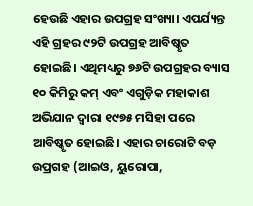ହେଉଛି ଏହାର ଉପଗ୍ରହ ସଂଖ୍ୟା। ଏପର୍ଯ୍ୟନ୍ତ ଏହି ଗ୍ରହର ୯୨ଟି ଉପଗ୍ରହ ଆବିଷ୍କୃତ ହୋଇଛି। ଏଥିମଧ୍ୟରୁ ୭୬ଟି ଉପଗ୍ରହର ବ୍ୟାସ ୧୦ କିମିରୁ କମ୍ ଏବଂ ଏଗୁଡ଼ିକ ମହାକାଶ ଅଭିଯାନ ଦ୍ୱାରା ୧୯୭୫ ମସିହା ପରେ ଆବିଷ୍କୃତ ହୋଇଛି। ଏହାର ଚାରୋଟି ବଡ଼ ଉପ୍ରଗହ (ଆଇଓ, ୟୁରୋପା,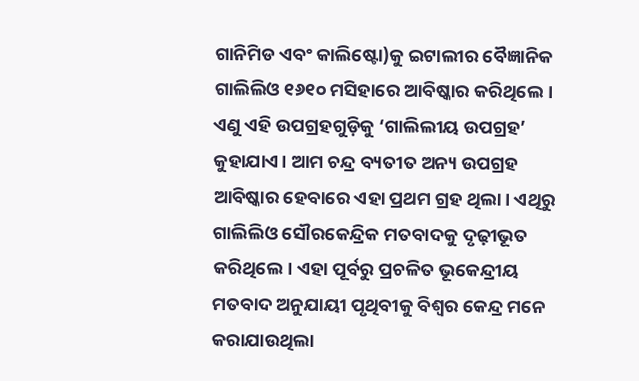ଗାନିମିଡ ଏବଂ କାଲିଷ୍ଟୋ)କୁ ଇଟାଲୀର ବୈଜ୍ଞାନିକ ଗାଲିଲିଓ ୧୬୧୦ ମସିହାରେ ଆବିଷ୍କାର କରିଥିଲେ। ଏଣୁ ଏହି ଉପଗ୍ରହଗୁଡ଼ିକୁ ‘ଗାଲିଲୀୟ ଉପଗ୍ରହ’ କୁହାଯାଏ। ଆମ ଚନ୍ଦ୍ର ବ୍ୟତୀତ ଅନ୍ୟ ଉପଗ୍ରହ ଆବିଷ୍କାର ହେବାରେ ଏହା ପ୍ରଥମ ଗ୍ରହ ଥିଲା। ଏଥିରୁ ଗାଲିଲିଓ ସୌରକେନ୍ଦ୍ରିକ ମତବାଦକୁ ଦୃଢ଼ୀଭୂତ କରିଥିଲେ। ଏହା ପୂର୍ବରୁ ପ୍ରଚଳିତ ଭୂକେନ୍ଦ୍ରୀୟ ମତବାଦ ଅନୁଯାୟୀ ପୃଥିବୀକୁ ବିଶ୍ୱର କେନ୍ଦ୍ର ମନେ କରାଯାଉଥିଲା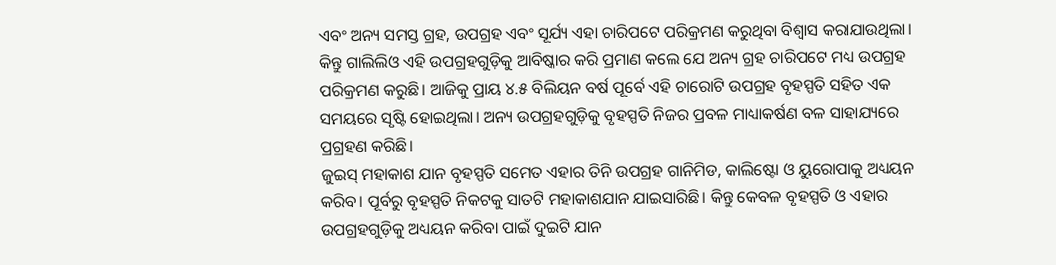ଏବଂ ଅନ୍ୟ ସମସ୍ତ ଗ୍ରହ, ଉପଗ୍ରହ ଏବଂ ସୂର୍ଯ୍ୟ ଏହା ଚାରିପଟେ ପରିକ୍ରମଣ କରୁଥିବା ବିଶ୍ୱାସ କରାଯାଉଥିଲା। କିନ୍ତୁ ଗାଲିଲିଓ ଏହି ଉପଗ୍ରହଗୁଡ଼ିକୁ ଆବିଷ୍କାର କରି ପ୍ରମାଣ କଲେ ଯେ ଅନ୍ୟ ଗ୍ରହ ଚାରିପଟେ ମଧ୍ୟ ଉପଗ୍ରହ ପରିକ୍ରମଣ କରୁଛି। ଆଜିକୁ ପ୍ରାୟ ୪.୫ ବିଲିୟନ ବର୍ଷ ପୂର୍ବେ ଏହି ଚାରୋଟି ଉପଗ୍ରହ ବୃହସ୍ପତି ସହିତ ଏକ ସମୟରେ ସୃଷ୍ଟି ହୋଇଥିଲା। ଅନ୍ୟ ଉପଗ୍ରହଗୁଡ଼ିକୁ ବୃହସ୍ପତି ନିଜର ପ୍ରବଳ ମାଧ୍ୟାକର୍ଷଣ ବଳ ସାହାଯ୍ୟରେ ପ୍ରଗ୍ରହଣ କରିଛି।
ଜୁଇସ୍ ମହାକାଶ ଯାନ ବୃହସ୍ପତି ସମେତ ଏହାର ତିନି ଉପଗ୍ରହ ଗାନିମିଡ, କାଲିଷ୍ଟୋ ଓ ୟୁରୋପାକୁ ଅଧ୍ୟୟନ କରିବ। ପୂର୍ବରୁ ବୃହସ୍ପତି ନିକଟକୁ ସାତଟି ମହାକାଶଯାନ ଯାଇସାରିଛି। କିନ୍ତୁ କେବଳ ବୃହସ୍ପତି ଓ ଏହାର ଉପଗ୍ରହଗୁଡ଼ିକୁ ଅଧ୍ୟୟନ କରିବା ପାଇଁ ଦୁଇଟି ଯାନ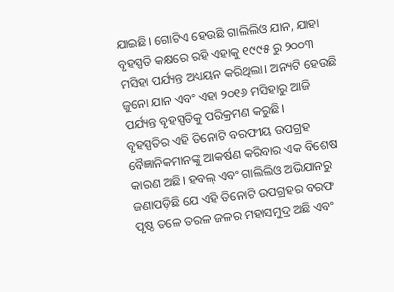ଯାଇଛି। ଗୋଟିଏ ହେଉଛି ଗାଲିଲିଓ ଯାନ, ଯାହା ବୃହସ୍ପତି କକ୍ଷରେ ରହି ଏହାକୁ ୧୯୯୫ ରୁ ୨୦୦୩ ମସିହା ପର୍ଯ୍ୟନ୍ତ ଅଧ୍ୟୟନ କରିଥିଲା। ଅନ୍ୟଟି ହେଉଛି ଜୁନୋ ଯାନ ଏବଂ ଏହା ୨୦୧୬ ମସିହାରୁ ଆଜି ପର୍ଯ୍ୟନ୍ତ ବୃହସ୍ପତିକୁ ପରିକ୍ରମଣ କରୁଛି।
ବୃହସ୍ପତିର ଏହି ତିନୋଟି ବରଫୀୟ ଉପଗ୍ରହ ବୈଜ୍ଞାନିକମାନଙ୍କୁ ଆକର୍ଷଣ କରିବାର ଏକ ବିଶେଷ କାରଣ ଅଛି। ହବଲ୍ ଏବଂ ଗାଲିଲିଓ ଅଭିଯାନରୁ ଜଣାପଡ଼ିଛି ଯେ ଏହି ତିନୋଟି ଉପଗ୍ରହର ବରଫ ପୃଷ୍ଠ ତଳେ ତରଳ ଜଳର ମହାସମୁଦ୍ର ଅଛି ଏବଂ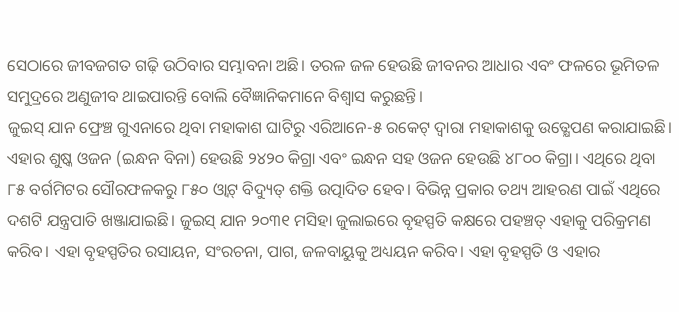ସେଠାରେ ଜୀବଜଗତ ଗଢ଼ି ଉଠିବାର ସମ୍ଭାବନା ଅଛି। ତରଳ ଜଳ ହେଉଛି ଜୀବନର ଆଧାର ଏବଂ ଫଳରେ ଭୂମିତଳ ସମୁଦ୍ରରେ ଅଣୁଜୀବ ଥାଇପାରନ୍ତି ବୋଲି ବୈଜ୍ଞାନିକମାନେ ବିଶ୍ୱାସ କରୁଛନ୍ତି।
ଜୁଇସ୍ ଯାନ ଫ୍ରେଞ୍ଚ ଗୁଏନାରେ ଥିବା ମହାକାଶ ଘାଟିରୁ ଏରିଆନେ-୫ ରକେଟ୍ ଦ୍ୱାରା ମହାକାଶକୁ ଉତ୍କ୍ଷେପଣ କରାଯାଇଛି। ଏହାର ଶୁଷ୍କ ଓଜନ (ଇନ୍ଧନ ବିନା) ହେଉଛି ୨୪୨୦ କିଗ୍ରା ଏବଂ ଇନ୍ଧନ ସହ ଓଜନ ହେଉଛି ୪୮୦୦ କିଗ୍ରା। ଏଥିରେ ଥିବା ୮୫ ବର୍ଗମିଟର ସୌରଫଳକରୁ ୮୫୦ ଓ୍ବାଟ୍ ବିଦ୍ୟୁତ୍ ଶକ୍ତି ଉତ୍ପାଦିତ ହେବ। ବିଭିନ୍ନ ପ୍ରକାର ତଥ୍ୟ ଆହରଣ ପାଇଁ ଏଥିରେ ଦଶଟି ଯନ୍ତ୍ରପାତି ଖଞ୍ଜାଯାଇଛି। ଜୁଇସ୍ ଯାନ ୨୦୩୧ ମସିହା ଜୁଲାଇରେ ବୃହସ୍ପତି କକ୍ଷରେ ପହଞ୍ଚତ୍ ଏହାକୁ ପରିକ୍ରମଣ କରିବ। ଏହା ବୃହସ୍ପତିର ରସାୟନ, ସଂରଚନା, ପାଗ, ଜଳବାୟୁକୁ ଅଧ୍ୟୟନ କରିବ। ଏହା ବୃହସ୍ପତି ଓ ଏହାର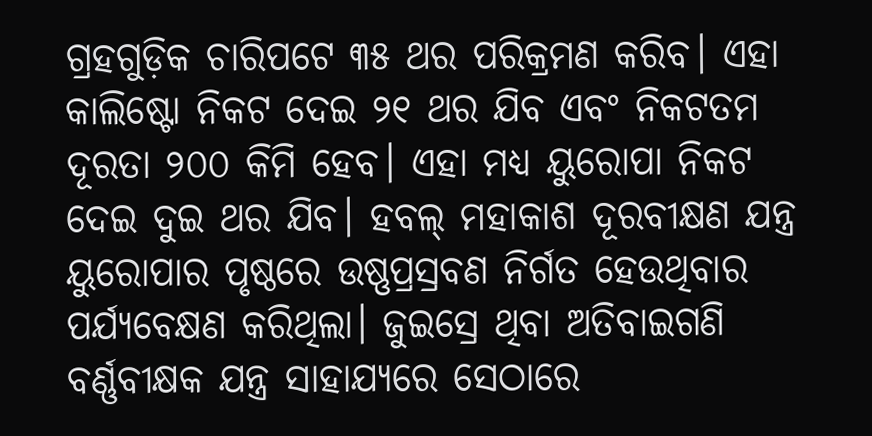ଗ୍ରହଗୁଡ଼ିକ ଚାରିପଟେ ୩୫ ଥର ପରିକ୍ରମଣ କରିବ। ଏହା କାଲିଷ୍ଟୋ ନିକଟ ଦେଇ ୨୧ ଥର ଯିବ ଏବଂ ନିକଟତମ ଦୂରତା ୨୦୦ କିମି ହେବ। ଏହା ମଧ୍ୟ ୟୁରୋପା ନିକଟ ଦେଇ ଦୁଇ ଥର ଯିବ। ହବଲ୍ ମହାକାଶ ଦୂରବୀକ୍ଷଣ ଯନ୍ତ୍ର ୟୁରୋପାର ପୃଷ୍ଠରେ ଉଷ୍ଣପ୍ରସ୍ରବଣ ନିର୍ଗତ ହେଉଥିବାର ପର୍ଯ୍ୟବେକ୍ଷଣ କରିଥିଲା। ଜୁଇସ୍ରେ ଥିବା ଅତିବାଇଗଣି ବର୍ଣ୍ଣବୀକ୍ଷକ ଯନ୍ତ୍ର ସାହାଯ୍ୟରେ ସେଠାରେ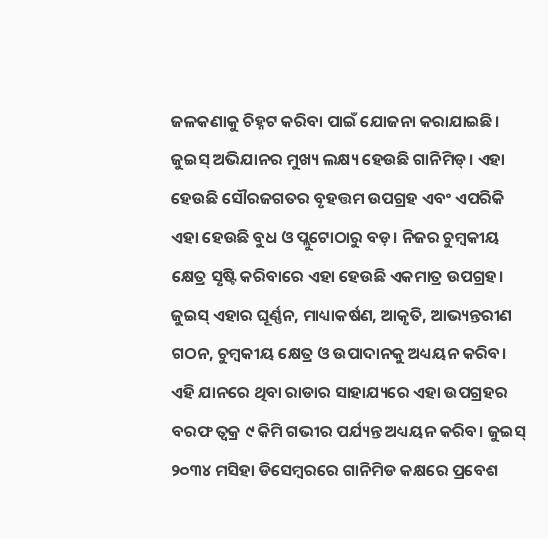ଜଳକଣାକୁ ଚିହ୍ନଟ କରିବା ପାଇଁ ଯୋଜନା କରାଯାଇଛି।
ଜୁଇସ୍ ଅଭିଯାନର ମୁଖ୍ୟ ଲକ୍ଷ୍ୟ ହେଉଛି ଗାନିମିଡ୍। ଏହା ହେଉଛି ସୌରଜଗତର ବୃହତ୍ତମ ଉପଗ୍ରହ ଏବଂ ଏପରିକି ଏହା ହେଉଛି ବୁଧ ଓ ପ୍ଲୁଟୋଠାରୁ ବଡ଼। ନିଜର ଚୁମ୍ବକୀୟ କ୍ଷେତ୍ର ସୃଷ୍ଟି କରିବାରେ ଏହା ହେଉଛି ଏକମାତ୍ର ଉପଗ୍ରହ। ଜୁଇସ୍ ଏହାର ଘୂର୍ଣ୍ଣନ, ମାଧ୍ୟାକର୍ଷଣ, ଆକୃତି, ଆଭ୍ୟନ୍ତରୀଣ ଗଠନ, ଚୁମ୍ବକୀୟ କ୍ଷେତ୍ର ଓ ଉପାଦାନକୁ ଅଧ୍ୟୟନ କରିବ। ଏହି ଯାନରେ ଥିବା ରାଡାର ସାହାଯ୍ୟରେ ଏହା ଉପଗ୍ରହର ବରଫ ତ୍ୱକ୍ର ୯ କିମି ଗଭୀର ପର୍ଯ୍ୟନ୍ତ ଅଧ୍ୟୟନ କରିବ। ଜୁଇସ୍ ୨୦୩୪ ମସିହା ଡିସେମ୍ବରରେ ଗାନିମିଡ କକ୍ଷରେ ପ୍ରବେଶ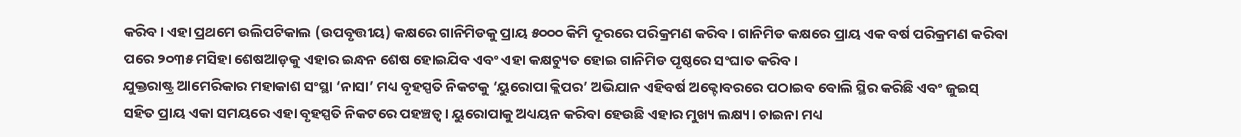କରିବ। ଏହା ପ୍ରଥମେ ଉଲିପଟିକାଲ (ଉପବୃତ୍ତୀୟ) କକ୍ଷରେ ଗାନିମିଡକୁ ପ୍ରାୟ ୫୦୦୦ କିମି ଦୂରରେ ପରିକ୍ରମଣ କରିବ। ଗାନିମିଡ କକ୍ଷରେ ପ୍ରାୟ ଏକ ବର୍ଷ ପରିକ୍ରମଣ କରିବା ପରେ ୨୦୩୫ ମସିହା ଶେଷଆଡ଼କୁ ଏହାର ଇନ୍ଧନ ଶେଷ ହୋଇଯିବ ଏବଂ ଏହା କକ୍ଷଚ୍ୟୁତ ହୋଇ ଗାନିମିଡ ପୃଷ୍ଠରେ ସଂଘାତ କରିବ।
ଯୁକ୍ତରାଷ୍ଟ୍ର ଆମେରିକାର ମହାକାଶ ସଂସ୍ଥା ‘ନାସା’ ମଧ୍ୟ ବୃହସ୍ପତି ନିକଟକୁ ‘ୟୁରୋପା କ୍ଲିପର’ ଅଭିଯାନ ଏହିବର୍ଷ ଅକ୍ଟୋବରରେ ପଠାଇବ ବୋଲି ସ୍ଥିର କରିଛି ଏବଂ ଜୁଇସ୍ ସହିତ ପ୍ରାୟ ଏକା ସମୟରେ ଏହା ବୃହସ୍ପତି ନିକଟରେ ପହଞ୍ଚତ୍ବ। ୟୁରୋପାକୁ ଅଧ୍ୟୟନ କରିବା ହେଉଛି ଏହାର ମୁଖ୍ୟ ଲକ୍ଷ୍ୟ। ଚାଇନା ମଧ୍ୟ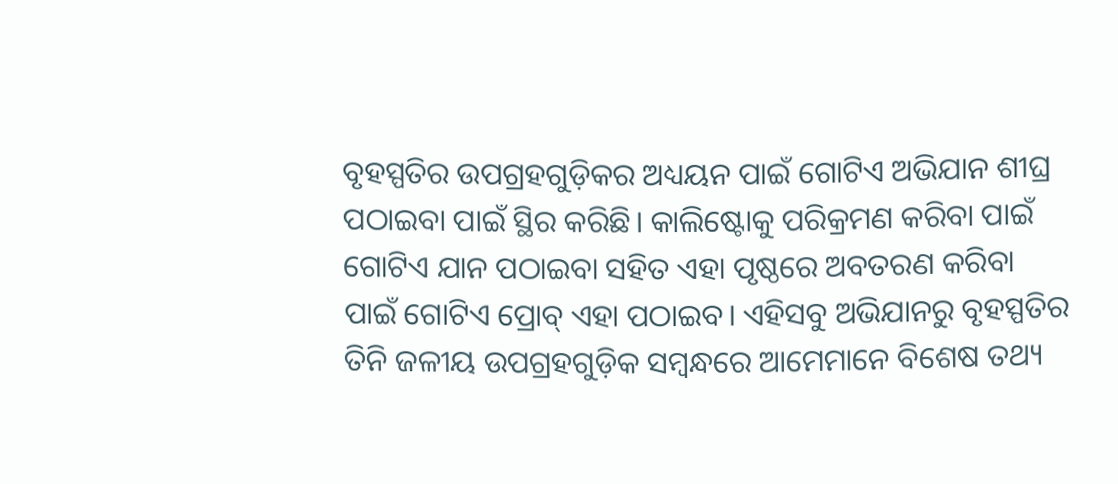ବୃହସ୍ପତିର ଉପଗ୍ରହଗୁଡ଼ିକର ଅଧ୍ୟୟନ ପାଇଁ ଗୋଟିଏ ଅଭିଯାନ ଶୀଘ୍ର ପଠାଇବା ପାଇଁ ସ୍ଥିର କରିଛି। କାଲିଷ୍ଟୋକୁ ପରିକ୍ରମଣ କରିବା ପାଇଁ ଗୋଟିଏ ଯାନ ପଠାଇବା ସହିତ ଏହା ପୃଷ୍ଠରେ ଅବତରଣ କରିବା ପାଇଁ ଗୋଟିଏ ପ୍ରୋବ୍ ଏହା ପଠାଇବ। ଏହିସବୁ ଅଭିଯାନରୁ ବୃହସ୍ପତିର ତିନି ଜଳୀୟ ଉପଗ୍ରହଗୁଡ଼ିକ ସମ୍ବନ୍ଧରେ ଆମେମାନେ ବିଶେଷ ତଥ୍ୟ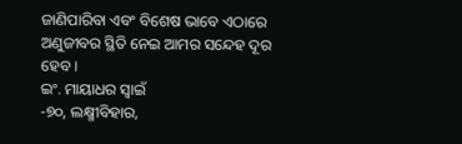ଜାଣିପାରିବା ଏବଂ ବିଶେଷ ଭାବେ ଏଠାରେ ଅଣୁଜୀବର ସ୍ଥିତି ନେଇ ଆମର ସନ୍ଦେହ ଦୂର ହେବ।
ଇଂ. ମାୟାଧର ସ୍ବାଇଁ
-୭୦, ଲକ୍ଷ୍ମୀବିହାର,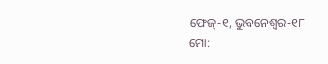ଫେଜ୍-୧, ଭୁବନେଶ୍ୱର-୧୮
ମୋ: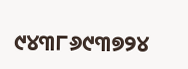୯୪୩୮୬୯୩୭୨୪